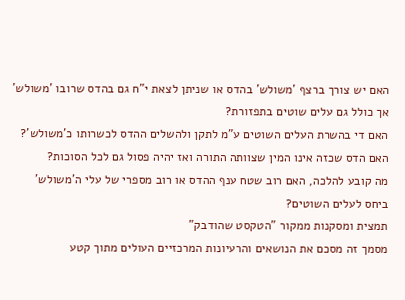האם יש צורך ברצף 'משולש' בהדס או שניתן לצאת י"ח גם בהדס שרובו 'משולש' אך כולל גם עלים שוטים בתפזורת?
האם די בהשרת העלים השוטים ע"מ לתקן ולהשלים ההדס לכשרותו כ'משולש'?
האם הדס שכזה אינו המין שצוותה התורה ואז יהיה פסול גם לכל הסוכות?
מה קובע להלכה, האם רוב שטח ענף ההדס או רוב מספרי של עלי ה'משולש' ביחס לעלים השוטים?
תמצית ומסקנות ממקור "הטקסט שהודבק"
מסמך זה מסכם את הנושאים והרעיונות המרכזיים העולים מתוך קטע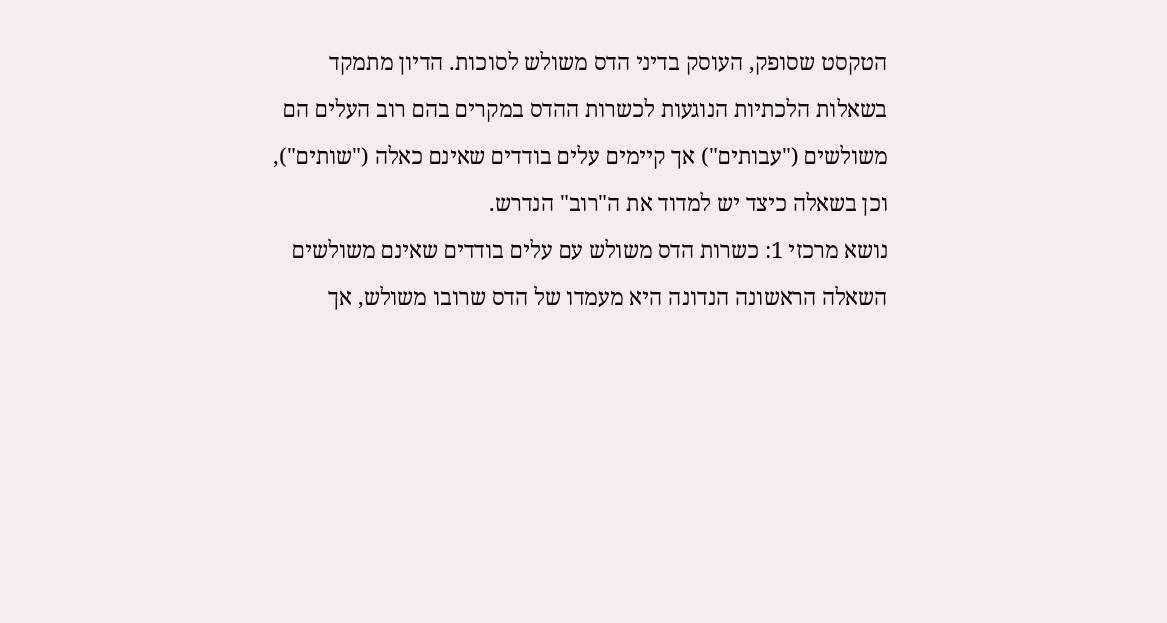הטקסט שסופק, העוסק בדיני הדס משולש לסוכות. הדיון מתמקד בשאלות הלכתיות הנוגעות לכשרות ההדס במקרים בהם רוב העלים הם משולשים ("עבותים") אך קיימים עלים בודדים שאינם כאלה ("שותים"), וכן בשאלה כיצד יש למדוד את ה"רוב" הנדרש.
נושא מרכזי 1: כשרות הדס משולש עם עלים בודדים שאינם משולשים
השאלה הראשונה הנדונה היא מעמדו של הדס שרובו משולש, אך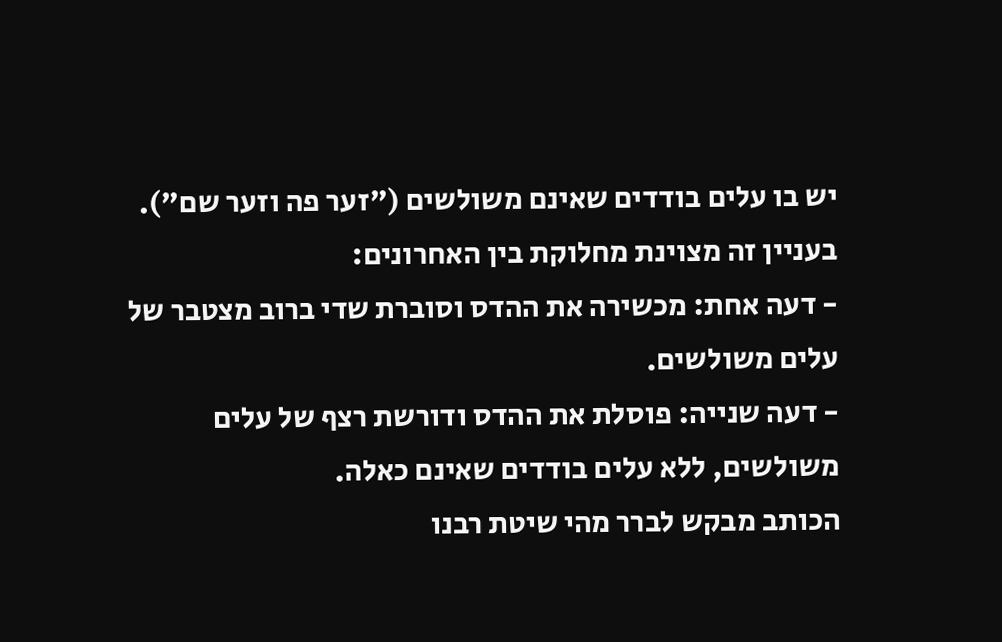יש בו עלים בודדים שאינם משולשים ("זער פה וזער שם"). בעניין זה מצוינת מחלוקת בין האחרונים:
- דעה אחת: מכשירה את ההדס וסוברת שדי ברוב מצטבר של עלים משולשים.
- דעה שנייה: פוסלת את ההדס ודורשת רצף של עלים משולשים, ללא עלים בודדים שאינם כאלה.
הכותב מבקש לברר מהי שיטת רבנו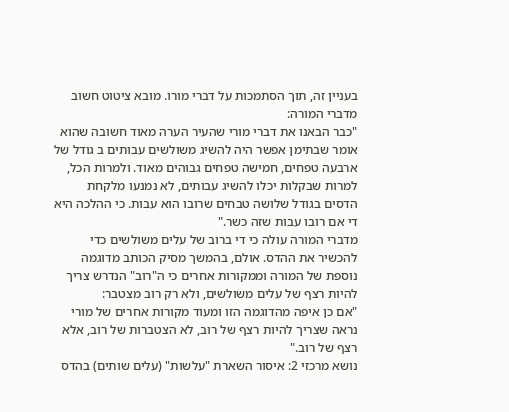בעניין זה, תוך הסתמכות על דברי מורו. מובא ציטוט חשוב מדברי המורה:
"כבר הבאנו את דברי מורי שהעיר הערה מאוד חשובה שהוא אומר שבתימן אפשר היה להשיג משולשים עבותים ב גודל של ארבעה טפחים, חמישה טפחים גבוהים מאוד. ולמרות הכל, למרות שבקלות יכלו להשיג עבותים, לא נמנעו מלקחת הדסים בגודל שלושה טבחים שרובו הוא עבות. כי ההלכה היא די אם רובו עבות שזה כשר."
מדברי המורה עולה כי די ברוב של עלים משולשים כדי להכשיר את ההדס. אולם, בהמשך מסיק הכותב מדוגמה נוספת של המורה וממקורות אחרים כי ה"רוב" הנדרש צריך להיות רצף של עלים משולשים, ולא רק רוב מצטבר:
"אם כן איפה מהדוגמה הזו ומעוד מקורות אחרים של מורי נראה שצריך להיות רצף של רוב, לא הצטברות של רוב, אלא רצף של רוב."
נושא מרכזי 2: איסור השארת "עלשות" (עלים שותים) בהדס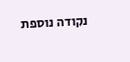נקודה נוספת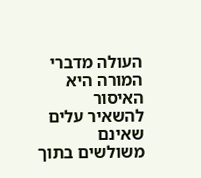העולה מדברי המורה היא האיסור להשאיר עלים שאינם משולשים בתוך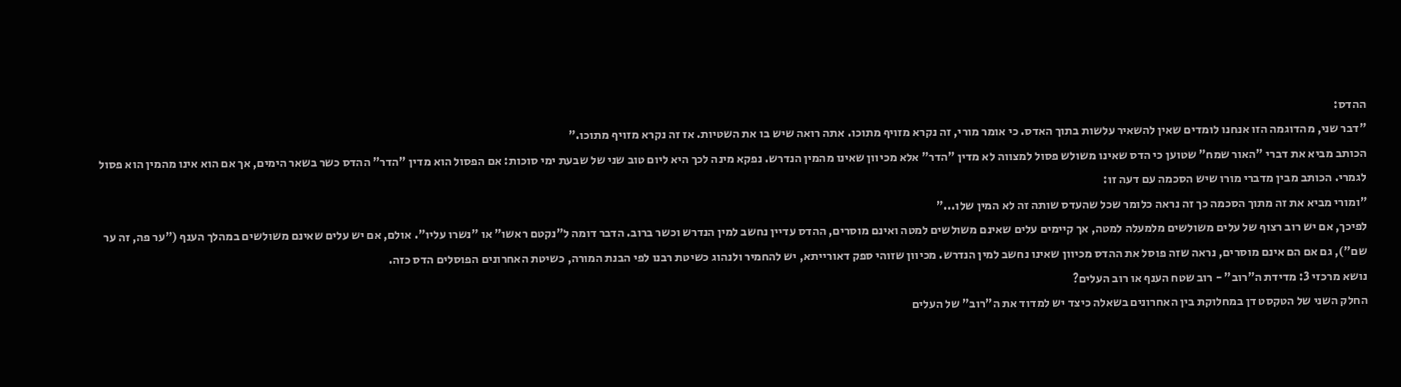ההדס:
"דבר שני, מהדוגמה הזו אנחנו לומדים שאין להשאיר עלשות בתוך האדס. כי אומר מורי, זה נקרא מזויף מתוכו. אתה רואה שיש בו את השטיות. אז זה נקרא מזויף מתוכו."
הכותב מביא את דברי "האור שמח" שטוען כי הדס שאינו משולש פסול למצווה לא מדין "הדר" אלא מכיוון שאינו מהמין הנדרש. נפקא מינה לכך היא ליום טוב שני של שבעת ימי סוכות: אם הפסול הוא מדין "הדר" ההדס כשר בשאר הימים, אך אם הוא אינו מהמין הוא פסול לגמרי. הכותב מבין מדברי מורו שיש הסכמה עם דעה זו:
"ומורי מביא את זה מתוך הסכמה כך זה נראה כלומר שכל שהעדס שותה זה לא המין שלו..."
לפיכך, אם יש רוב רצוף של עלים משולשים מלמעלה למטה, אך קיימים עלים שאינם משולשים למטה ואינם מוסרים, ההדס עדיין נחשב למין הנדרש וכשר ברוב. הדבר דומה ל"נקטם ראשו" או "נשרו עליו". אולם, אם יש עלים שאינם משולשים במהלך הענף ("ער פה, זה ער שם"), גם אם הם אינם מוסרים, נראה שזה פוסל את ההדס מכיוון שאינו נחשב למין הנדרש. מכיוון שזוהי ספק דאורייתא, יש להחמיר ולנהוג כשיטת רבנו לפי הבנת המורה, כשיטת האחרונים הפוסלים הדס כזה.
נושא מרכזי 3: מדידת ה"רוב" - רוב שטח הענף או רוב העלים?
החלק השני של הטקסט דן במחלוקת בין האחרונים בשאלה כיצד יש למדוד את ה"רוב" של העלים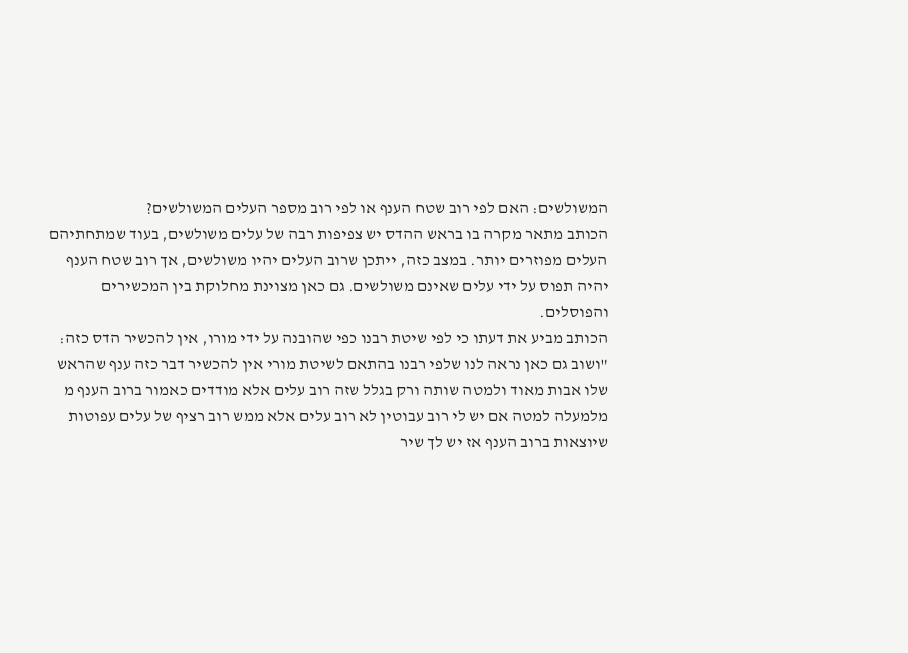המשולשים: האם לפי רוב שטח הענף או לפי רוב מספר העלים המשולשים?
הכותב מתאר מקרה בו בראש ההדס יש צפיפות רבה של עלים משולשים, בעוד שמתחתיהם העלים מפוזרים יותר. במצב כזה, ייתכן שרוב העלים יהיו משולשים, אך רוב שטח הענף יהיה תפוס על ידי עלים שאינם משולשים. גם כאן מצוינת מחלוקת בין המכשירים והפוסלים.
הכותב מביע את דעתו כי לפי שיטת רבנו כפי שהובנה על ידי מורו, אין להכשיר הדס כזה:
"ושוב גם כאן נראה לנו שלפי רבנו בהתאם לשיטת מורי אין להכשיר דבר כזה ענף שהראש שלו אבות מאוד ולמטה שותה ורק בגלל שזה רוב עלים אלא מודדים כאמור ברוב הענף מ מלמעלה למטה אם יש לי רוב עבוטין לא רוב עלים אלא ממש רוב רציף של עלים עפוטות שיוצאות ברוב הענף אז יש לך שיר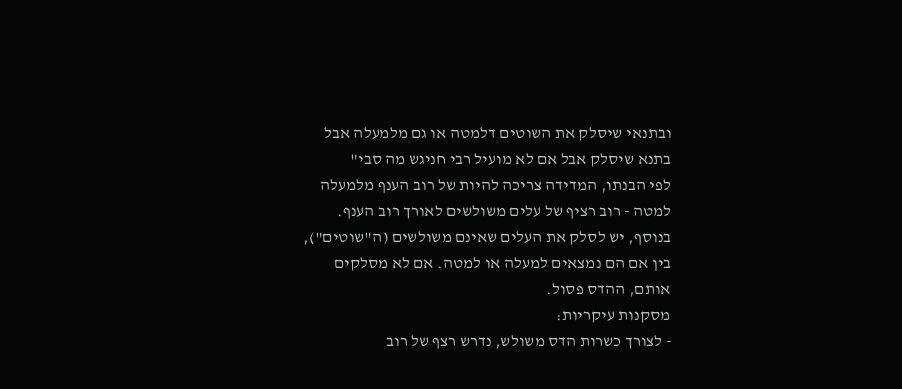ובתנאי שיסלק את השוטים דלמטה או גם מלמעלה אבל בתנא שיסלק אבל אם לא מועיל רבי חניגש מה סבי"
לפי הבנתו, המדידה צריכה להיות של רוב הענף מלמעלה למטה - רוב רציף של עלים משולשים לאורך רוב הענף. בנוסף, יש לסלק את העלים שאינם משולשים (ה"שוטים"), בין אם הם נמצאים למעלה או למטה. אם לא מסלקים אותם, ההדס פסול.
מסקנות עיקריות:
- לצורך כשרות הדס משולש, נדרש רצף של רוב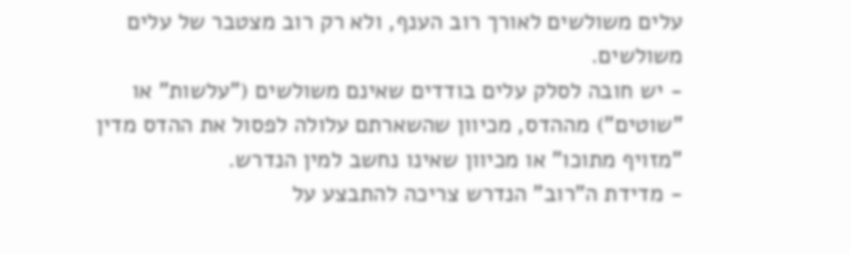עלים משולשים לאורך רוב הענף, ולא רק רוב מצטבר של עלים משולשים.
- יש חובה לסלק עלים בודדים שאינם משולשים ("עלשות" או "שוטים") מההדס, מכיוון שהשארתם עלולה לפסול את ההדס מדין "מזויף מתוכו" או מכיוון שאינו נחשב למין הנדרש.
- מדידת ה"רוב" הנדרש צריכה להתבצע על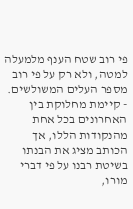פי רוב שטח הענף מלמעלה למטה, ולא רק על פי רוב מספר העלים המשולשים.
- קיימת מחלוקת בין האחרונים בכל אחת מהנקודות הללו, אך הכותב מציג את הבנתו בשיטת רבנו על פי דברי מורו,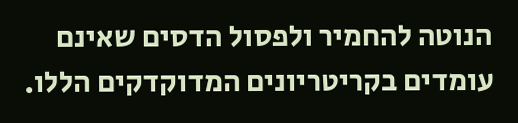הנוטה להחמיר ולפסול הדסים שאינם עומדים בקריטריונים המדוקדקים הללו.